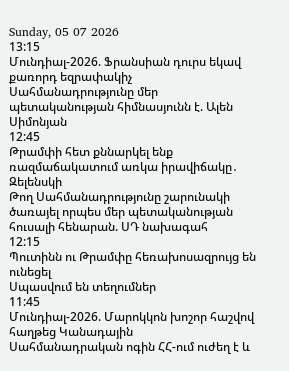Sunday, 05 07 2026
13:15
Մունդիալ-2026. Ֆրանսիան դուրս եկավ քառորդ եզրափակիչ
Սահմանադրությունը մեր պետականության հիմնասյունն է. Ալեն Սիմոնյան
12:45
Թրամփի հետ քննարկել ենք ռազմաճակատում առկա իրավիճակը․ Զելենսկի
Թող Սահմանադրությունը շարունակի ծառայել որպես մեր պետականության հուսալի հենարան. ՍԴ նախագահ
12:15
Պուտինն ու Թրամփը հեռախոսազրույց են ունեցել
Սպասվում են տեղումներ
11:45
Մունդիալ-2026. Մարոկկոն խոշոր հաշվով հաղթեց Կանադային
Սահմանադրական ոգին ՀՀ-ում ուժեղ է և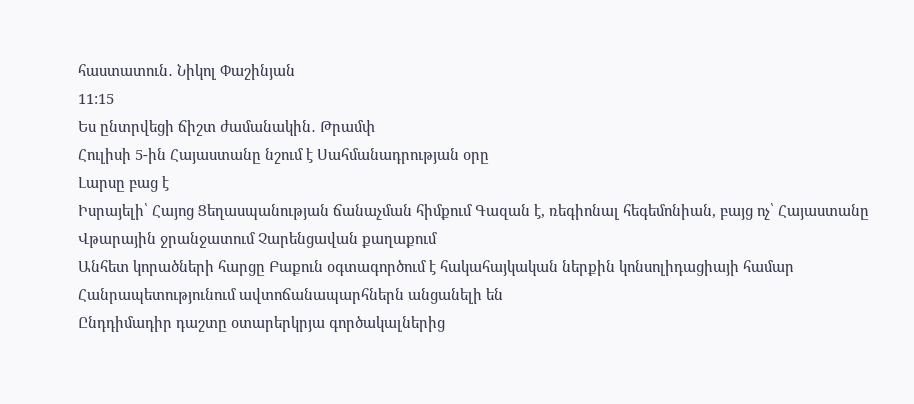հաստատուն․ Նիկոլ Փաշինյան
11:15
Ես ընտրվեցի ճիշտ ժամանակին․ Թրամփ
Հուլիսի 5-ին Հայաստանը նշում է Սահմանադրության օրը
Լարսը բաց է
Իսրայելի՝ Հայոց Ցեղասպանության ճանաչման հիմքում Գազան է, ռեգիոնալ հեգեմոնիան, բայց ոչ՝ Հայաստանը
Վթարային ջրանջատում Չարենցավան քաղաքում
Անհետ կորածների հարցը Բաքուն օգտագործում է հակահայկական ներքին կոնսոլիդացիայի համար
Հանրապետությունում ավտոճանապարհներն անցանելի են
Ընդդիմադիր դաշտը օտարերկրյա գործակալներից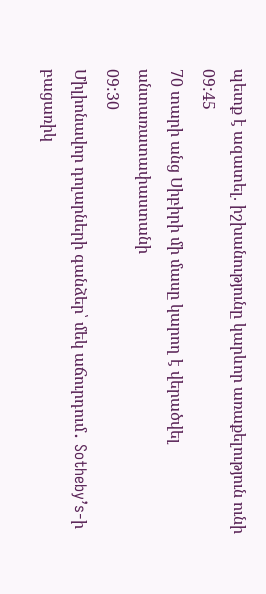պետք է ազատել. իշխանությունը կարևոր առաքելություն ունի
09:45
70 տարի անց Սիբիրի մի մասը կարող է վերածվել անտառատափաստանի
09:30
Միլիոնավոր դոլարների գանձեր՝ մեկ աճուրդում․ Sotheby’s-ի բացառիկ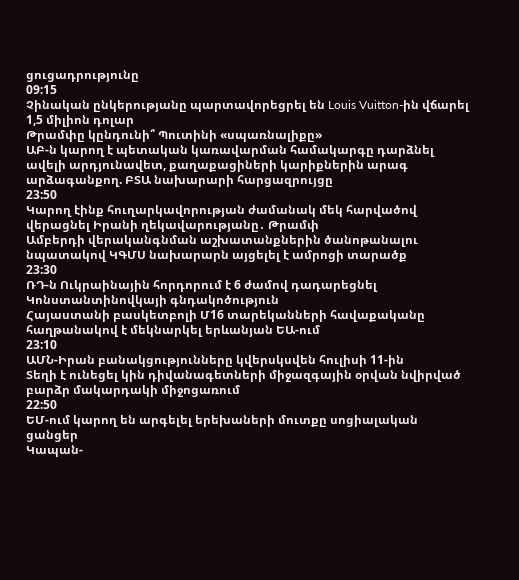ցուցադրությունը
09:15
Չինական ընկերությանը պարտավորեցրել են Louis Vuitton-ին վճարել 1,5 միլիոն դոլար
Թրամփը կընդունի՞ Պուտինի «սպառնալիքը»
ԱԲ-ն կարող է պետական կառավարման համակարգը դարձնել ավելի արդյունավետ, քաղաքացիների կարիքներին արագ արձագանքող. ԲՏԱ նախարարի հարցազրույցը
23:50
Կարող էինք հուղարկավորության ժամանակ մեկ հարվածով վերացնել Իրանի ղեկավարությանը․ Թրամփ
Ամբերդի վերականգնման աշխատանքներին ծանոթանալու նպատակով ԿԳՄՍ նախարարն այցելել է ամրոցի տարածք
23:30
ՌԴ-ն Ուկրաինային հորդորում է 6 ժամով դադարեցնել Կոնստանտինովկայի գնդակոծություն
Հայաստանի բասկետբոլի Մ16 տարեկանների հավաքականը հաղթանակով է մեկնարկել երևանյան ԵԱ-ում
23:10
ԱՄՆ-Իրան բանակցությունները կվերսկսվեն հուլիսի 11-ին
Տեղի է ունեցել կին դիվանագետների միջազգային օրվան նվիրված բարձր մակարդակի միջոցառում
22:50
ԵՄ-ում կարող են արգելել երեխաների մուտքը սոցիալական ցանցեր
Կապան-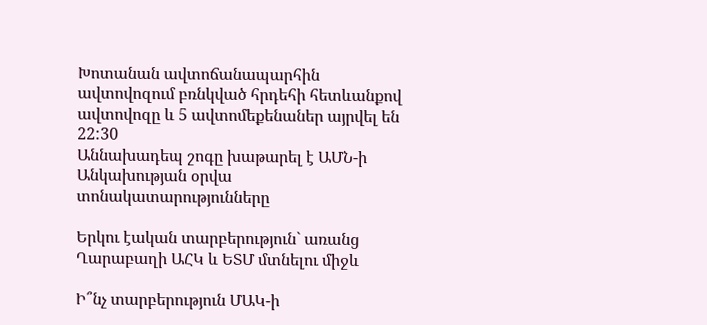Խոտանան ավտոճանապարհին ավտովոզում բռնկված հրդեհի հետևանքով ավտովոզը և 5 ավտոմեքենաներ այրվել են
22:30
Աննախադեպ շոգը խաթարել է ԱՄՆ-ի Անկախության օրվա տոնակատարությունները

Երկու էական տարբերություն` առանց Ղարաբաղի ԱՀԿ և ԵՏՄ մտնելու միջև

Ի՞նչ տարբերություն ՄԱԿ-ի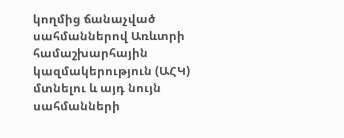կողմից ճանաչված սահմաններով Առևտրի համաշխարհային կազմակերություն (ԱՀԿ) մտնելու և այդ նույն սահմանների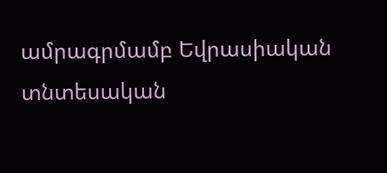ամրագրմամբ Եվրասիական տնտեսական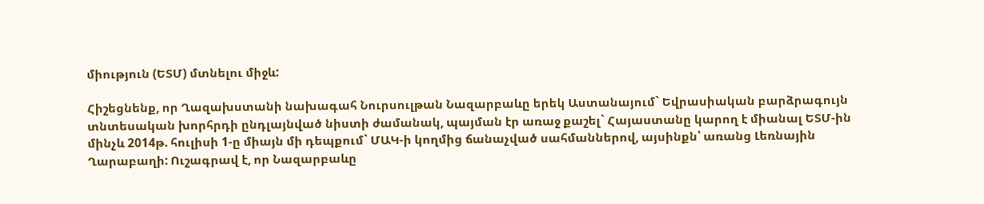միություն (ԵՏՄ) մտնելու միջև:

Հիշեցնենք, որ Ղազախստանի նախագահ Նուրսուլթան Նազարբաևը երեկ Աստանայում` Եվրասիական բարձրագույն տնտեսական խորհրդի ընդլայնված նիստի ժամանակ, պայման էր առաջ քաշել` Հայաստանը կարող է միանալ ԵՏՄ-ին մինչև 2014թ. հուլիսի 1-ը միայն մի դեպքում` ՄԱԿ-ի կողմից ճանաչված սահմաններով, այսինքն՝ առանց Լեռնային Ղարաբաղի: Ուշագրավ է, որ Նազարբաևը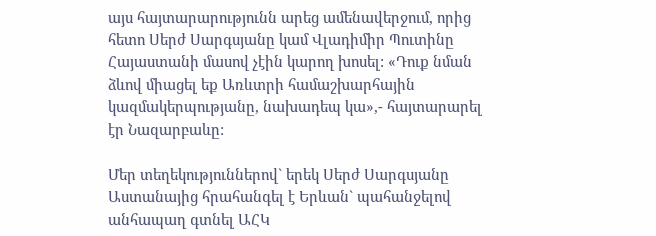այս հայտարարությունն արեց ամենավերջում, որից հետո Սերժ Սարգսյանը կամ Վլադիմիր Պուտինը Հայաստանի մասով չէին կարող խոսել: «Դուք նման ձևով միացել եք Առևտրի համաշխարհային կազմակերպությանը, նախադեպ կա»,- հայտարարել էր Նազարբաևը:

Մեր տեղեկություններով` երեկ Սերժ Սարգսյանը Աստանայից հրահանգել է Երևան` պահանջելով անհապաղ գտնել ԱՀԿ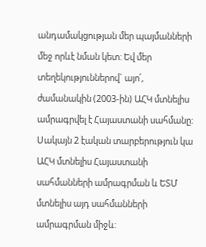անդամակցության մեր պայմանների մեջ որևէ նման կետ: Եվ մեր տեղեկություններով` այո՛, ժամանակին (2003-ին) ԱՀԿ մտնելիս ամրագրվել է Հայաստանի սահմանը: Սակայն 2 էական տարբերություն կա ԱՀԿ մտնելիս Հայաստանի սահմանների ամրագրման և ԵՏՄ մտնելիս այդ սահմանների ամրագրման միջև: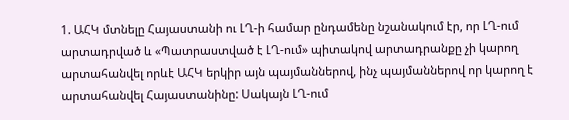1. ԱՀԿ մտնելը Հայաստանի ու ԼՂ-ի համար ընդամենը նշանակում էր, որ ԼՂ-ում արտադրված և «Պատրաստված է ԼՂ-ում» պիտակով արտադրանքը չի կարող արտահանվել որևէ ԱՀԿ երկիր այն պայմաններով, ինչ պայմաններով որ կարող է արտահանվել Հայաստանինը: Սակայն ԼՂ-ում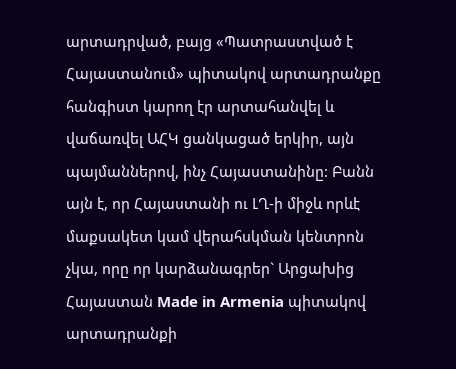արտադրված, բայց «Պատրաստված է Հայաստանում» պիտակով արտադրանքը հանգիստ կարող էր արտահանվել և վաճառվել ԱՀԿ ցանկացած երկիր, այն պայմաններով, ինչ Հայաստանինը: Բանն այն է, որ Հայաստանի ու ԼՂ-ի միջև որևէ մաքսակետ կամ վերահսկման կենտրոն չկա, որը որ կարձանագրեր` Արցախից Հայաստան Made in Armenia պիտակով արտադրանքի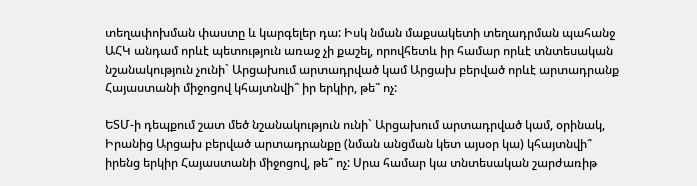տեղափոխման փաստը և կարգելեր դա: Իսկ նման մաքսակետի տեղադրման պահանջ ԱՀԿ անդամ որևէ պետություն առաջ չի քաշել, որովհետև իր համար որևէ տնտեսական նշանակություն չունի` Արցախում արտադրված կամ Արցախ բերված որևէ արտադրանք Հայաստանի միջոցով կհայտնվի՞ իր երկիր, թե՞ ոչ:

ԵՏՄ-ի դեպքում շատ մեծ նշանակություն ունի` Արցախում արտադրված կամ, օրինակ, Իրանից Արցախ բերված արտադրանքը (նման անցման կետ այսօր կա) կհայտնվի՞ իրենց երկիր Հայաստանի միջոցով, թե՞ ոչ: Սրա համար կա տնտեսական շարժառիթ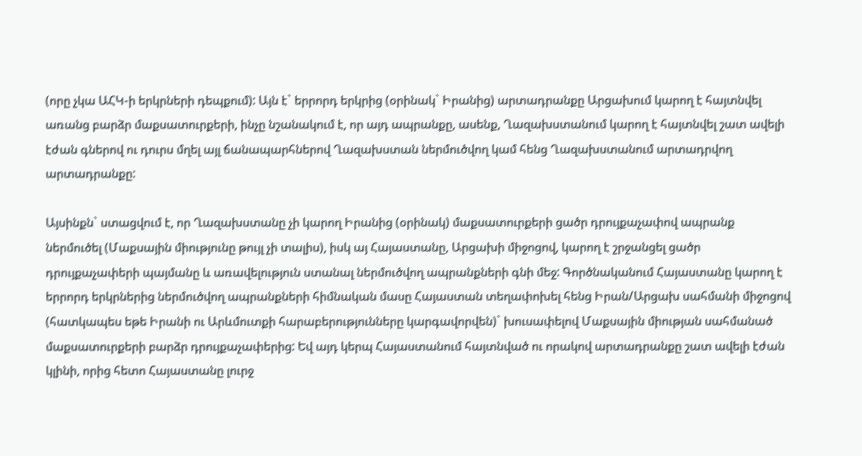(որը չկա ԱՀԿ-ի երկրների դեպքում): Այն է` երրորդ երկրից (օրինակ` Իրանից) արտադրանքը Արցախում կարող է հայտնվել առանց բարձր մաքսատուրքերի, ինչը նշանակում է, որ այդ ապրանքը, ասենք, Ղազախստանում կարող է հայտնվել շատ ավելի էժան գներով ու դուրս մղել այլ ճանապարհներով Ղազախստան ներմուծվող կամ հենց Ղազախստանում արտադրվող արտադրանքը:

Այսինքն` ստացվում է, որ Ղազախստանը չի կարող Իրանից (օրինակ) մաքսատուրքերի ցածր դրույքաչափով ապրանք ներմուծել (Մաքսային միությունը թույլ չի տալիս), իսկ այ Հայաստանը, Արցախի միջոցով, կարող է շրջանցել ցածր դրույքաչափերի պայմանը և առավելություն ստանալ ներմուծվող ապրանքների գնի մեջ: Գործնականում Հայաստանը կարող է երրորդ երկրներից ներմուծվող ապրանքների հիմնական մասը Հայաստան տեղափոխել հենց Իրան/Արցախ սահմանի միջոցով (հատկապես եթե Իրանի ու Արևմուտքի հարաբերությունները կարգավորվեն)` խուսափելով Մաքսային միության սահմանած մաքսատուրքերի բարձր դրույքաչափերից: Եվ այդ կերպ Հայաստանում հայտնված ու որակով արտադրանքը շատ ավելի էժան կլինի, որից հետո Հայաստանը լուրջ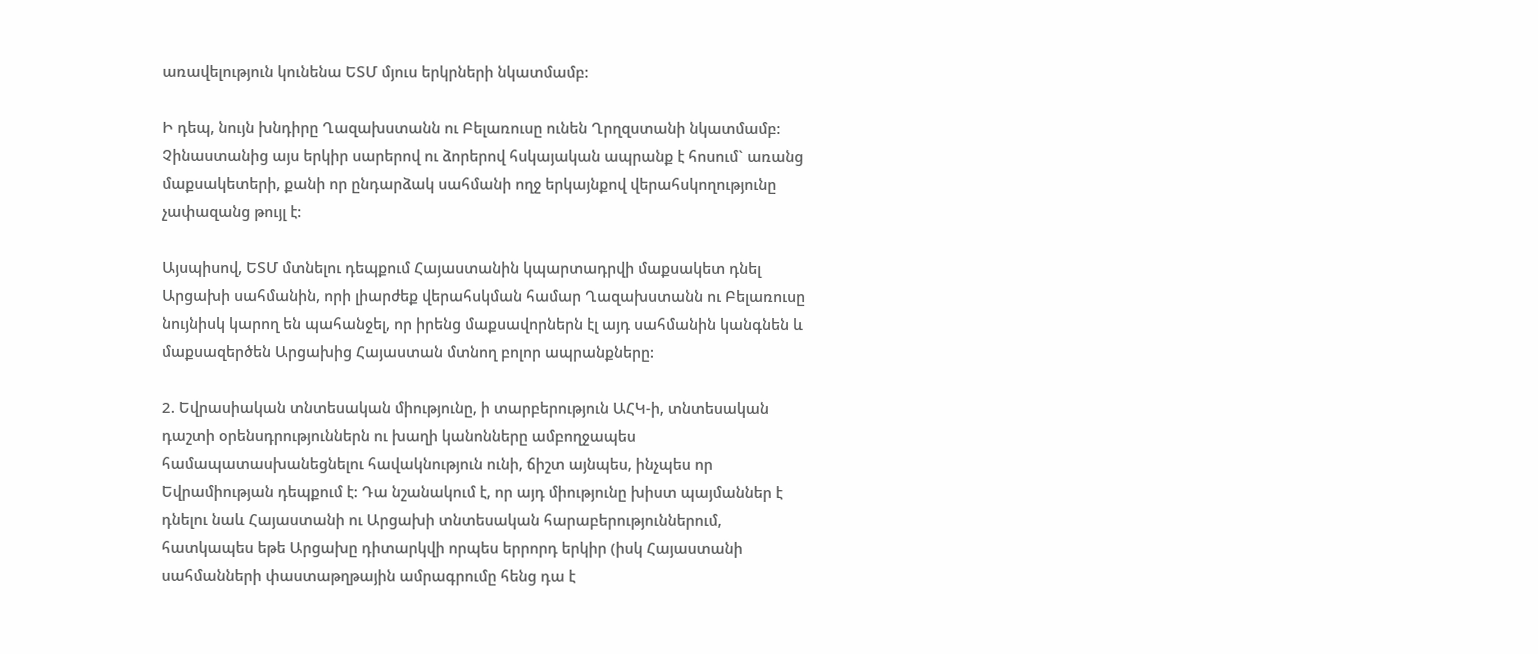առավելություն կունենա ԵՏՄ մյուս երկրների նկատմամբ:

Ի դեպ, նույն խնդիրը Ղազախստանն ու Բելառուսը ունեն Ղրղզստանի նկատմամբ: Չինաստանից այս երկիր սարերով ու ձորերով հսկայական ապրանք է հոսում` առանց մաքսակետերի, քանի որ ընդարձակ սահմանի ողջ երկայնքով վերահսկողությունը չափազանց թույլ է:

Այսպիսով, ԵՏՄ մտնելու դեպքում Հայաստանին կպարտադրվի մաքսակետ դնել Արցախի սահմանին, որի լիարժեք վերահսկման համար Ղազախստանն ու Բելառուսը նույնիսկ կարող են պահանջել, որ իրենց մաքսավորներն էլ այդ սահմանին կանգնեն և մաքսազերծեն Արցախից Հայաստան մտնող բոլոր ապրանքները:

2. Եվրասիական տնտեսական միությունը, ի տարբերություն ԱՀԿ-ի, տնտեսական դաշտի օրենսդրություններն ու խաղի կանոնները ամբողջապես համապատասխանեցնելու հավակնություն ունի, ճիշտ այնպես, ինչպես որ Եվրամիության դեպքում է: Դա նշանակում է, որ այդ միությունը խիստ պայմաններ է դնելու նաև Հայաստանի ու Արցախի տնտեսական հարաբերություններում, հատկապես եթե Արցախը դիտարկվի որպես երրորդ երկիր (իսկ Հայաստանի սահմանների փաստաթղթային ամրագրումը հենց դա է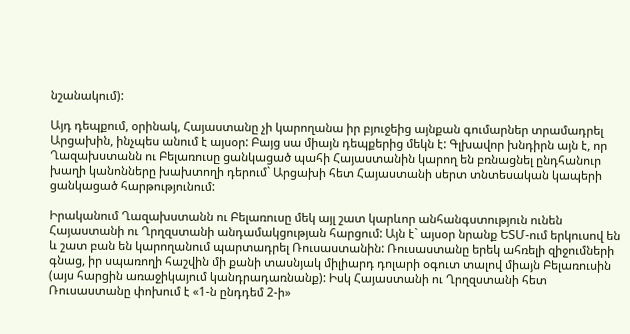նշանակում):

Այդ դեպքում, օրինակ, Հայաստանը չի կարողանա իր բյուջեից այնքան գումարներ տրամադրել Արցախին, ինչպես անում է այսօր: Բայց սա միայն դեպքերից մեկն է: Գլխավոր խնդիրն այն է, որ Ղազախստանն ու Բելառուսը ցանկացած պահի Հայաստանին կարող են բռնացնել ընդհանուր խաղի կանոնները խախտողի դերում` Արցախի հետ Հայաստանի սերտ տնտեսական կապերի ցանկացած հարթությունում:

Իրականում Ղազախստանն ու Բելառուսը մեկ այլ շատ կարևոր անհանգստություն ունեն Հայաստանի ու Ղրղզստանի անդամակցության հարցում: Այն է` այսօր նրանք ԵՏՄ-ում երկուսով են և շատ բան են կարողանում պարտադրել Ռուսաստանին: Ռուսաստանը երեկ ահռելի զիջումների գնաց, իր սպառողի հաշվին մի քանի տասնյակ միլիարդ դոլարի օգուտ տալով միայն Բելառուսին (այս հարցին առաջիկայում կանդրադառնանք): Իսկ Հայաստանի ու Ղրղզստանի հետ Ռուսաստանը փոխում է «1-ն ընդդեմ 2-ի»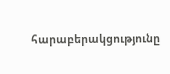հարաբերակցությունը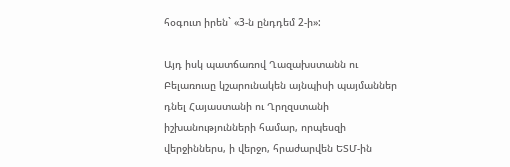հօգուտ իրեն` «3-ն ընդդեմ 2-ի»:

Այդ իսկ պատճառով Ղազախստանն ու Բելառուսը կշարունակեն այնպիսի պայմաններ դնել Հայաստանի ու Ղրղզստանի իշխանությունների համար, որպեսզի վերջիններս, ի վերջո, հրաժարվեն ԵՏՄ-ին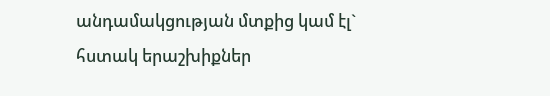անդամակցության մտքից կամ էլ` հստակ երաշխիքներ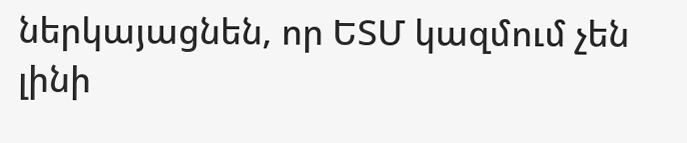ներկայացնեն, որ ԵՏՄ կազմում չեն լինի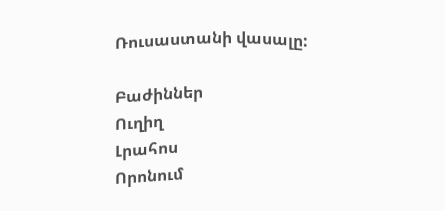Ռուսաստանի վասալը:

Բաժիններ
Ուղիղ
Լրահոս
Որոնում